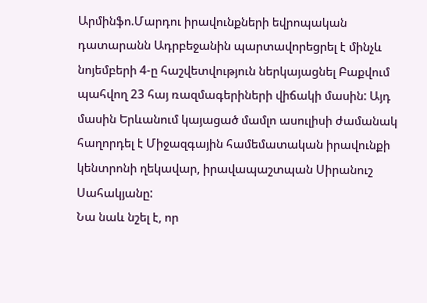Արմինֆո.Մարդու իրավունքների եվրոպական դատարանն Ադրբեջանին պարտավորեցրել է մինչև նոյեմբերի 4-ը հաշվետվություն ներկայացնել Բաքվում պահվող 23 հայ ռազմագերիների վիճակի մասին: Այդ մասին Երևանում կայացած մամլո ասուլիսի ժամանակ հաղորդել է Միջազգային համեմատական իրավունքի կենտրոնի ղեկավար, իրավապաշտպան Սիրանուշ Սահակյանը:
Նա նաև նշել է, որ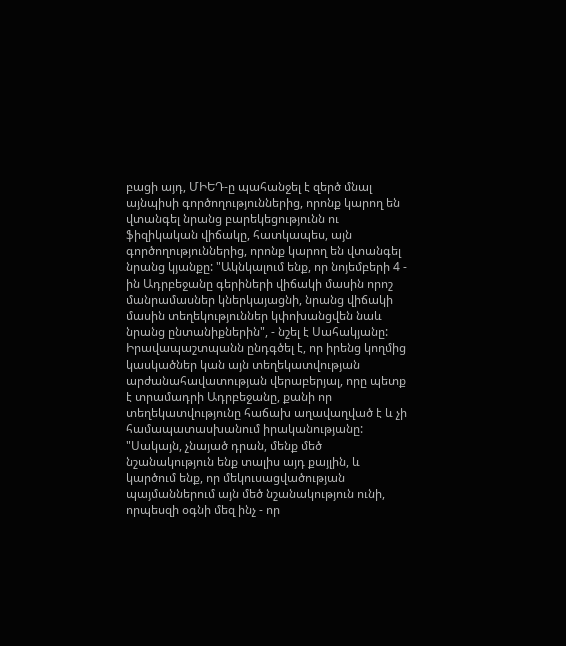բացի այդ, ՄԻԵԴ-ը պահանջել է զերծ մնալ այնպիսի գործողություններից, որոնք կարող են վտանգել նրանց բարեկեցությունն ու ֆիզիկական վիճակը, հատկապես, այն գործողություններից, որոնք կարող են վտանգել նրանց կյանքը: "Ակնկալում ենք, որ նոյեմբերի 4 - ին Ադրբեջանը գերիների վիճակի մասին որոշ մանրամասներ կներկայացնի, նրանց վիճակի մասին տեղեկություններ կփոխանցվեն նաև նրանց ընտանիքներին", - նշել է Սահակյանը:
Իրավապաշտպանն ընդգծել է, որ իրենց կողմից կասկածներ կան այն տեղեկատվության արժանահավատության վերաբերյալ, որը պետք է տրամադրի Ադրբեջանը, քանի որ տեղեկատվությունը հաճախ աղավաղված է և չի համապատասխանում իրականությանը: "Սակայն, չնայած դրան, մենք մեծ նշանակություն ենք տալիս այդ քայլին, և կարծում ենք, որ մեկուսացվածության պայմաններում այն մեծ նշանակություն ունի, որպեսզի օգնի մեզ ինչ - որ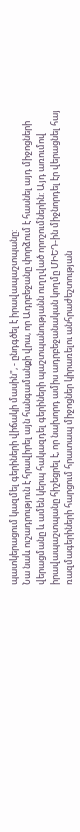պատկերացում կազմել գերիների վիճակի մասին", - ընդգծել է իրավապաշտպանը:
Նա նաև ուշադրություն է հրավիրել այն հանգամանքի վրա, որ Ադրբեջանը փորձում է հասնել այդ միջոցների վերացմանը և ամեն կերպ հակազդել գերիների պաշտպանությանն ուղղված որոշումներին: Այդ առումով իրավապաշտպանը հիշեցրել է, որ նախորդ ամիս ադրբեջանական կողմը ՄԻԵԴ-ին միջնորդել էր վերացնել հայ ռազմագերիների հարցում հրատապ միջոցներ կիրառելու անհրաժեշտության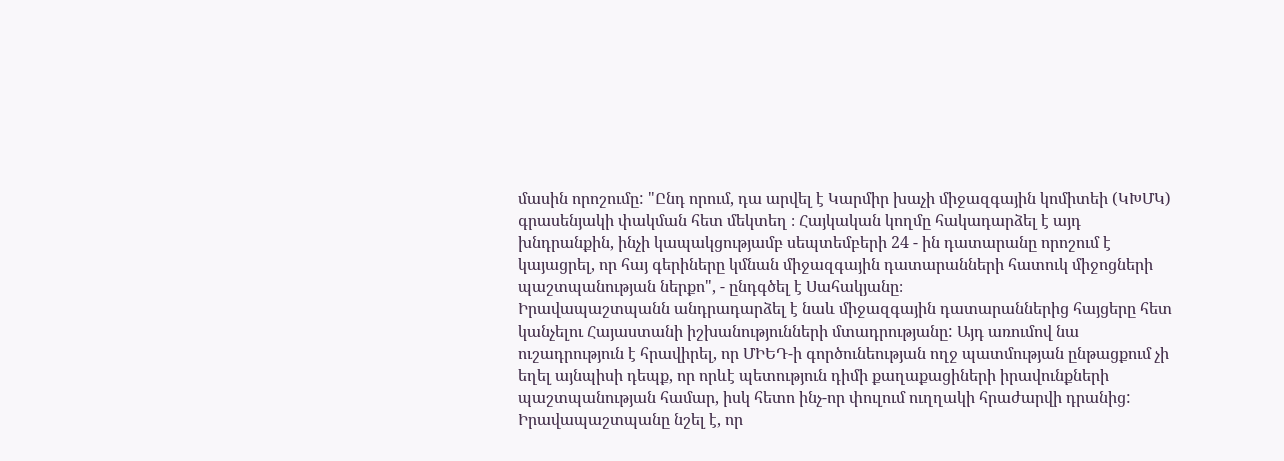մասին որոշումը: "Ընդ որում, դա արվել է Կարմիր խաչի միջազգային կոմիտեի (ԿԽՄԿ) գրասենյակի փակման հետ մեկտեղ ։ Հայկական կողմը հակադարձել է այդ խնդրանքին, ինչի կապակցությամբ սեպտեմբերի 24 - ին դատարանը որոշում է կայացրել, որ հայ գերիները կմնան միջազգային դատարանների հատուկ միջոցների պաշտպանության ներքո", - ընդգծել է Սահակյանը։
Իրավապաշտպանն անդրադարձել է նաև միջազգային դատարաններից հայցերը հետ կանչելու Հայաստանի իշխանությունների մտադրությանը: Այդ առումով նա ուշադրություն է հրավիրել, որ ՄԻԵԴ-ի գործունեության ողջ պատմության ընթացքում չի եղել այնպիսի դեպք, որ որևէ պետություն դիմի քաղաքացիների իրավունքների պաշտպանության համար, իսկ հետո ինչ-որ փուլում ուղղակի հրաժարվի դրանից: Իրավապաշտպանը նշել է, որ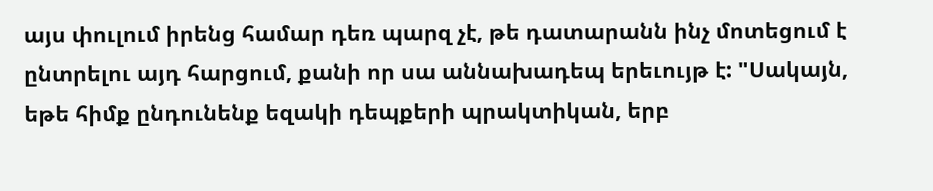այս փուլում իրենց համար դեռ պարզ չէ, թե դատարանն ինչ մոտեցում է ընտրելու այդ հարցում, քանի որ սա աննախադեպ երեւույթ է: "Սակայն, եթե հիմք ընդունենք եզակի դեպքերի պրակտիկան, երբ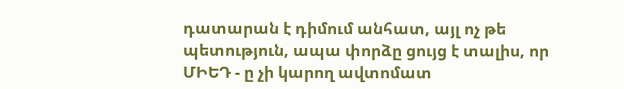դատարան է դիմում անհատ, այլ ոչ թե պետություն, ապա փորձը ցույց է տալիս, որ ՄԻԵԴ - ը չի կարող ավտոմատ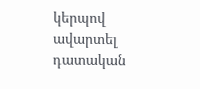կերպով ավարտել դատական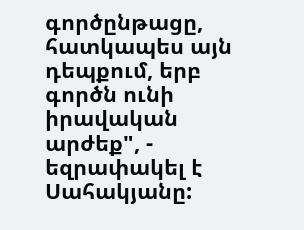գործընթացը, հատկապես այն դեպքում, երբ գործն ունի իրավական արժեք", - եզրափակել է Սահակյանը: